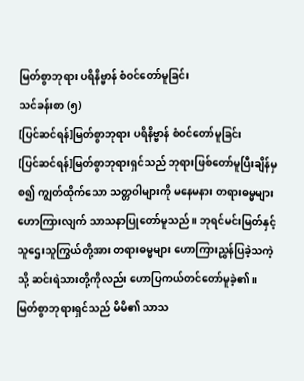မြတ်စွာဘုရား ပရိနိဗ္ဗာန် စံဝင်တော်မူခြင်း
သင်ခန်းစာ (၅)
[ပြင်ဆင်ရန်]မြတ်စွာဘုရား ပရိနိဗ္ဗာန် စံဝင်တော်မူခြင်း
[ပြင်ဆင်ရန်]မြတ်စွာဘုရားရှင်သည် ဘုရားဖြစ်တော်မူပြီးချိန်မှစ၍ ကျွတ်ထိုက်သော သတ္တဝါများကို မနေမနား တရားဓမ္မများ ဟောကြားလျက် သာသနာပြုတော်မူသည်။ ဘုရင်မင်းမြတ်နှင့် သူဌေးသူကြွယ်တို့အား တရားဓမ္မများ ဟောကြားညွှန်ပြခဲ့သကဲ့သို့ ဆင်းရဲသားတို့ကိုလည်း ဟောပြကယ်တင်တော်မူခဲ့၏။ မြတ်စွာဘုရားရှင်သည် မိမိ၏ သာသ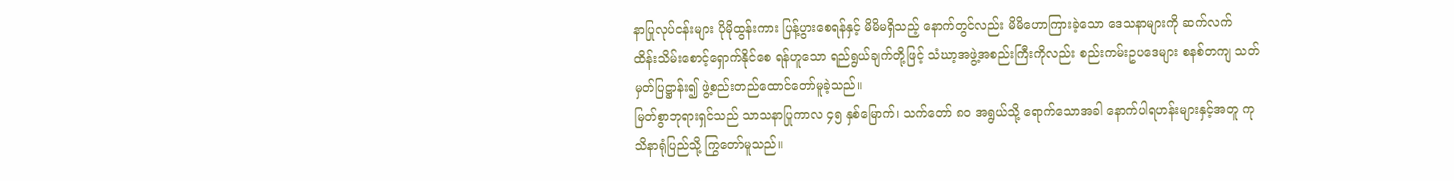နာပြုလုပ်ငန်းများ ပိုမိုထွန်းကား ပြန့်ပွားစေရန်နှင့် မိမိမရှိသည့် နောက်တွင်လည်း မိမိဟောကြားခဲ့သော ဒေသနာများကို ဆက်လက် ထိန်းသိမ်းစောင့်ရှောက်နိုင်စေ ရန်ဟူသော ရည်ရွယ်ချက်တို့ဖြင့် သံဃာ့အဖွဲ့အစည်းကြီးကိုလည်း စည်းကမ်းဥပဒေများ စနစ်တကျ သတ်မှတ်ပြဋ္ဌာန်း၍ ဖွဲ့စည်းတည်ထောင်တော်မူခဲ့သည်။
မြတ်စွာဘုရားရှင်သည် သာသနာပြုကာလ ၄၅ နှစ်မြောက်၊ သက်တော် ၈ဝ အရွယ်သို့ ရောက်သောအခါ နောက်ပါရဟန်းများနှင့်အတူ ကုသိနာရုံပြည်သို့ ကြွတော်မူသည်။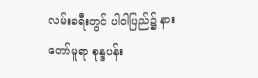လမ်းခရီးတွင် ပါဝါပြည်၌ နားတော်မူရာ စုန္ဒပန်း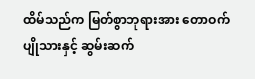ထိမ်သည်က မြတ်စွာဘုရားအား တောဝက်ပျိုသားနှင့် ဆွမ်းဆက်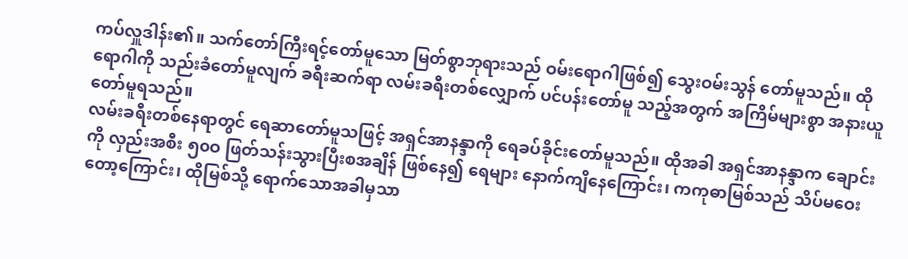ကပ်လှူဒါန်း၏။ သက်တော်ကြီးရင့်တော်မူသော မြတ်စွာဘုရားသည် ဝမ်းရောဂါဖြစ်၍ သွေးဝမ်းသွန် တော်မူသည်။ ထိုရောဂါကို သည်းခံတော်မူလျက် ခရီးဆက်ရာ လမ်းခရီးတစ်လျှောက် ပင်ပန်းတော်မူ သည့်အတွက် အကြိမ်များစွာ အနားယူတော်မူရသည်။
လမ်းခရီးတစ်နေရာတွင် ရေဆာတော်မူသဖြင့် အရှင်အာနန္ဒာကို ရေခပ်ခိုင်းတော်မူသည်။ ထိုအခါ အရှင်အာနန္ဒာက ချောင်းကို လှည်းအစီး ၅၀ဝ ဖြတ်သန်းသွားပြီးစအချိန် ဖြစ်နေ၍ ရေများ နောက်ကျိနေကြောင်း၊ ကကုဓာမြစ်သည် သိပ်မဝေးတော့ကြောင်း၊ ထိုမြစ်သို့ ရောက်သောအခါမှသာ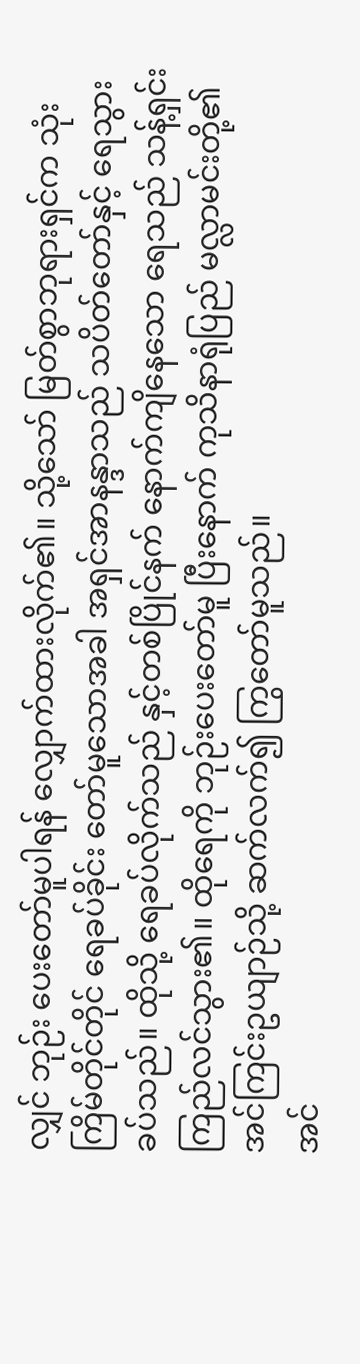လျှင် ဘုဉ်း ပေးတော်မူပါရန် လျှောက်ထားလိုက်၏။ သို့သော် မြတ်စွာဘုရားရှင်က သုံးကြိမ်တိုင်တိုင် ရေခပ်ခိုင်း တော်မူသောအခါ အရှင်အာနန္ဒာသည် သပိတ်တော်နှင့် ရေသွားခပ်သည်။ ထိုသို့ ရေခပ်လိုက်သည် နှင့်တစ်ပြိုင်နက် နောက်ကျိနေသော ရေသည် သန့်ရှင်းကြည်လင်သွား၏။ ထိုရေကို ဘုဉ်းပေးတော်မူ ပြီးနောက် ကုသိနာရုံပြည် မလ္လာမင်းတို့၏ အင်ကြင်းဥယျာဉ်သို့ ဆက်လက်၍ ကြွတော်မူသည်။
အင်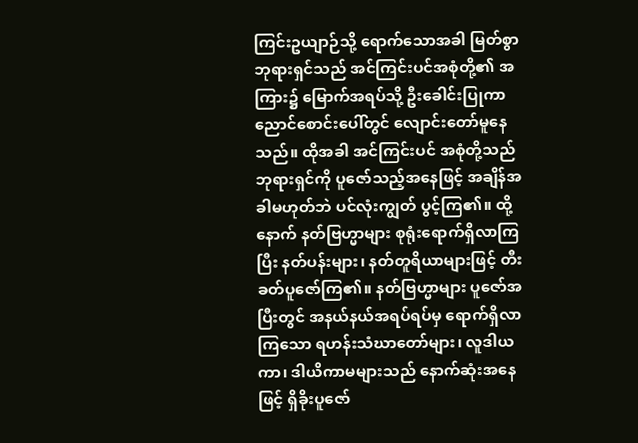ကြင်းဥယျာဉ်သို့ ရောက်သောအခါ မြတ်စွာဘုရားရှင်သည် အင်ကြင်းပင်အစုံတို့၏ အကြား၌ မြောက်အရပ်သို့ ဦးခေါင်းပြုကာ ညောင်စောင်းပေါ်တွင် လျောင်းတော်မူနေသည်။ ထိုအခါ အင်ကြင်းပင် အစုံတို့သည် ဘုရားရှင်ကို ပူဇော်သည့်အနေဖြင့် အချိန်အခါမဟုတ်ဘဲ ပင်လုံးကျွတ် ပွင့်ကြ၏။ ထို့နောက် နတ်ဗြဟ္မာများ စုရုံးရောက်ရှိလာကြပြီး နတ်ပန်းများ၊ နတ်တူရိယာများဖြင့် တီးခတ်ပူဇော်ကြ၏။ နတ်ဗြဟ္မာများ ပူဇော်အပြီးတွင် အနယ်နယ်အရပ်ရပ်မှ ရောက်ရှိလာကြသော ရဟန်းသံဃာတော်များ၊ လူဒါယကာ၊ ဒါယိကာမများသည် နောက်ဆုံးအနေဖြင့် ရှိခိုးပူဇော်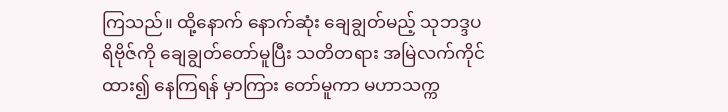ကြသည်။ ထို့နောက် နောက်ဆုံး ချေချွတ်မည့် သုဘဒ္ဒပရိဗိုဇ်ကို ချေချွတ်တော်မူပြီး သတိတရား အမြဲလက်ကိုင်ထား၍ နေကြရန် မှာကြား တော်မူကာ မဟာသက္က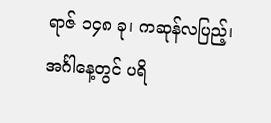ရာဇ် ၁၄၈ ခု၊ ကဆုန်လပြည့်၊ အင်္ဂါနေ့တွင် ပရိ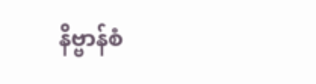နိဗ္ဗာန်စံ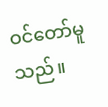ဝင်တော်မူသည်။